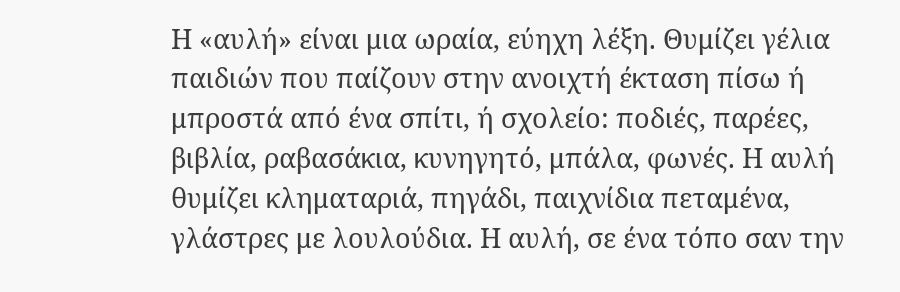Η «αυλή» είναι μια ωραία, εύηχη λέξη. Θυμίζει γέλια παιδιών που παίζουν στην ανοιχτή έκταση πίσω ή μπροστά από ένα σπίτι, ή σχολείο: ποδιές, παρέες, βιβλία, ραβασάκια, κυνηγητό, μπάλα, φωνές. Η αυλή θυμίζει κληματαριά, πηγάδι, παιχνίδια πεταμένα, γλάστρες με λουλούδια. Η αυλή, σε ένα τόπο σαν την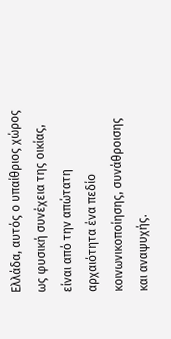Ελλάδα, αυτός ο υπαίθριος χώρος ως φυσική συνέχεια της οικίας, είναι από την απώτατη αρχαιότητα ένα πεδίο κοινωνικοποίησης, συνάθροισης και αναψυχής.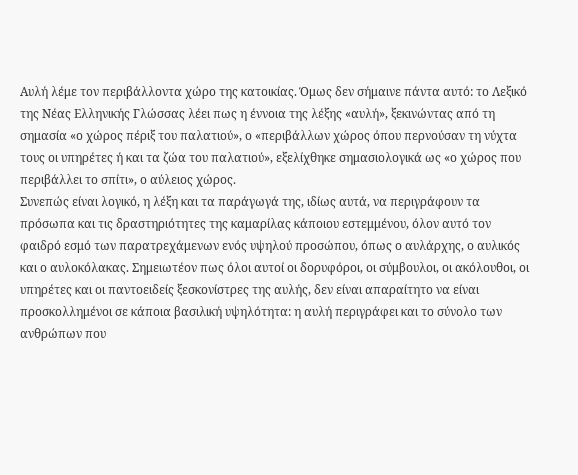Αυλή λέμε τον περιβάλλοντα χώρο της κατοικίας. Όμως δεν σήμαινε πάντα αυτό: το Λεξικό της Νέας Ελληνικής Γλώσσας λέει πως η έννοια της λέξης «αυλή», ξεκινώντας από τη σημασία «ο χώρος πέριξ του παλατιού», ο «περιβάλλων χώρος όπου περνούσαν τη νύχτα τους οι υπηρέτες ή και τα ζώα του παλατιού», εξελίχθηκε σημασιολογικά ως «ο χώρος που περιβάλλει το σπίτι», ο αύλειος χώρος.
Συνεπώς είναι λογικό, η λέξη και τα παράγωγά της, ιδίως αυτά, να περιγράφουν τα πρόσωπα και τις δραστηριότητες της καμαρίλας κάποιου εστεμμένου, όλον αυτό τον φαιδρό εσμό των παρατρεχάμενων ενός υψηλού προσώπου, όπως ο αυλάρχης, ο αυλικός και ο αυλοκόλακας. Σημειωτέον πως όλοι αυτοί οι δορυφόροι, οι σύμβουλοι, οι ακόλουθοι, οι υπηρέτες και οι παντοειδείς ξεσκονίστρες της αυλής, δεν είναι απαραίτητο να είναι προσκολλημένοι σε κάποια βασιλική υψηλότητα: η αυλή περιγράφει και το σύνολο των ανθρώπων που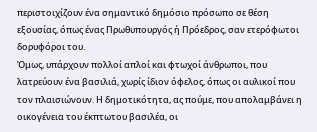περιστοιχίζουν ένα σημαντικό δημόσιο πρόσωπο σε θέση εξουσίας, όπως ένας Πρωθυπουργός ή Πρόεδρος, σαν ετερόφωτοι δορυφόροι του.
Όμως, υπάρχουν πολλοί απλοί και φτωχοί άνθρωποι, που λατρεύουν ένα βασιλιά, χωρίς ίδιον όφελος, όπως οι αυλικοί που τον πλαισιώνουν. Η δημοτικότητα, ας πούμε, που απολαμβάνει η οικογένεια του έκπτωτου βασιλέα, οι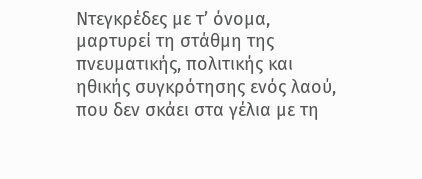Ντεγκρέδες με τ’ όνομα, μαρτυρεί τη στάθμη της πνευματικής, πολιτικής και ηθικής συγκρότησης ενός λαού, που δεν σκάει στα γέλια με τη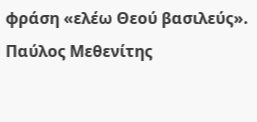φράση «ελέω Θεού βασιλεύς».
Παύλος Μεθενίτης